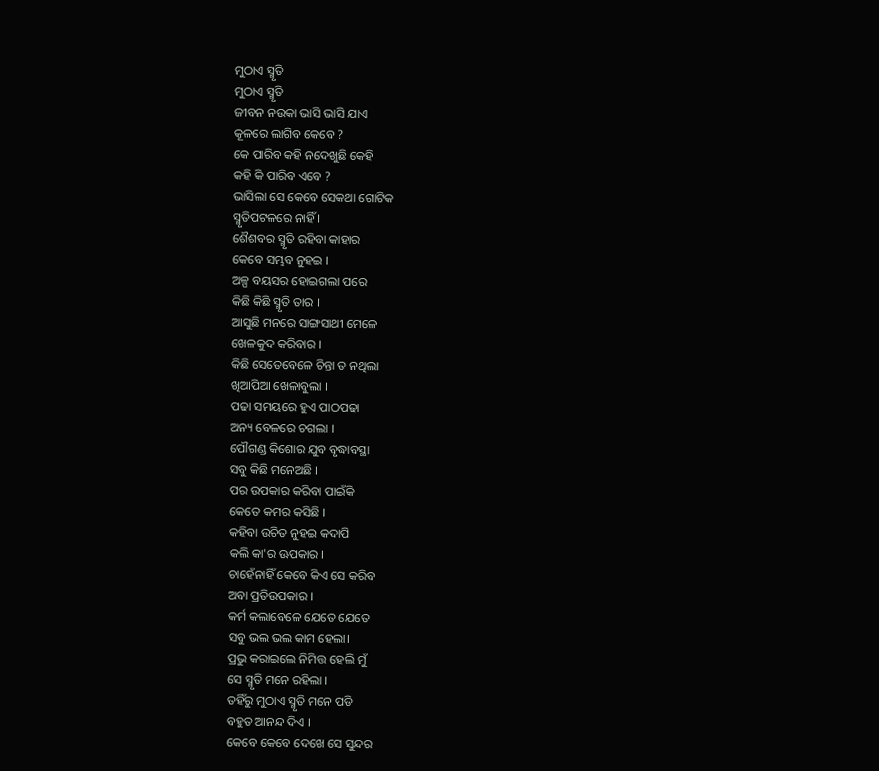ମୁଠାଏ ସ୍ମୃତି
ମୁଠାଏ ସ୍ମୃତି
ଜୀବନ ନଉକା ଭାସି ଭାସି ଯାଏ
କୂଳରେ ଲାଗିବ କେବେ ?
କେ ପାରିବ କହି ନଦେଖୁଛି କେହି
କହି କି ପାରିବ ଏବେ ?
ଭାସିଲା ସେ କେବେ ସେକଥା ଗୋଟିକ
ସ୍ମୃତିପଟଳରେ ନାହିଁ ।
ଶୈଶବର ସ୍ମୃତି ରହିବା କାହାର
କେବେ ସମ୍ଭବ ନୁହଇ ।
ଅଳ୍ପ ବୟସର ହୋଇଗଲା ପରେ
କିଛି କିଛି ସ୍ମୃତି ତାର ।
ଆସୁଛି ମନରେ ସାଙ୍ଗସାଥୀ ମେଳେ
ଖେଳକୁଦ କରିବାର ।
କିଛି ସେତେବେଳେ ଚିନ୍ତା ତ ନଥିଲା
ଖିଆପିଆ ଖେଳାବୁଲା ।
ପଢା ସମୟରେ ହୁଏ ପାଠପଢା
ଅନ୍ୟ ବେଳରେ ଚଗଲା ।
ପୌଗଣ୍ଡ କିଶୋର ଯୁବ ବୃଦ୍ଧାବସ୍ଥା
ସବୁ କିଛି ମନେଅଛି ।
ପର ଉପକାର କରିବା ପାଇଁକି
କେତେ କମର କସିଛି ।
କହିବା ଉଚିତ ନୁହଇ କଦାପି
କଲି କା'ର ଊପକାର ।
ଚାହେଁନାହିଁ କେବେ କିଏ ସେ କରିବ
ଅବା ପ୍ରତିଉପକାର ।
କର୍ମ କଲାବେଳେ ଯେତେ ଯେତେ
ସବୁ ଭଲ ଭଲ କାମ ହେଲା।
ପ୍ରଭୁ କରାଇଲେ ନିମିତ୍ତ ହେଲି ମୁଁ
ସେ ସ୍ମୃତି ମନେ ରହିଲା ।
ତହିଁରୁ ମୁଠାଏ ସ୍ମୃତି ମନେ ପଡି
ବହୁତ ଆନନ୍ଦ ଦିଏ ।
କେବେ କେବେ ଦେଖେ ସେ ସୁନ୍ଦର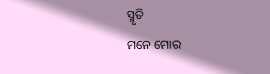ସ୍ମୃତି
ମନେ ମୋର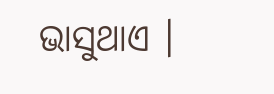ଭାସୁଥାଏ ।